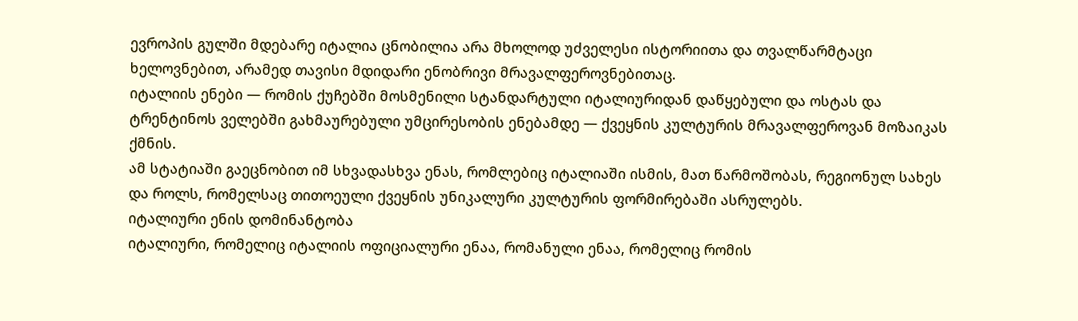ევროპის გულში მდებარე იტალია ცნობილია არა მხოლოდ უძველესი ისტორიითა და თვალწარმტაცი ხელოვნებით, არამედ თავისი მდიდარი ენობრივი მრავალფეროვნებითაც.
იტალიის ენები — რომის ქუჩებში მოსმენილი სტანდარტული იტალიურიდან დაწყებული და ოსტას და ტრენტინოს ველებში გახმაურებული უმცირესობის ენებამდე — ქვეყნის კულტურის მრავალფეროვან მოზაიკას ქმნის.
ამ სტატიაში გაეცნობით იმ სხვადასხვა ენას, რომლებიც იტალიაში ისმის, მათ წარმოშობას, რეგიონულ სახეს და როლს, რომელსაც თითოეული ქვეყნის უნიკალური კულტურის ფორმირებაში ასრულებს.
იტალიური ენის დომინანტობა
იტალიური, რომელიც იტალიის ოფიციალური ენაა, რომანული ენაა, რომელიც რომის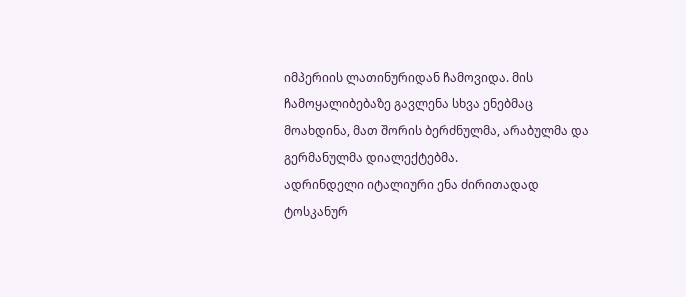იმპერიის ლათინურიდან ჩამოვიდა. მის ჩამოყალიბებაზე გავლენა სხვა ენებმაც მოახდინა, მათ შორის ბერძნულმა, არაბულმა და გერმანულმა დიალექტებმა.
ადრინდელი იტალიური ენა ძირითადად ტოსკანურ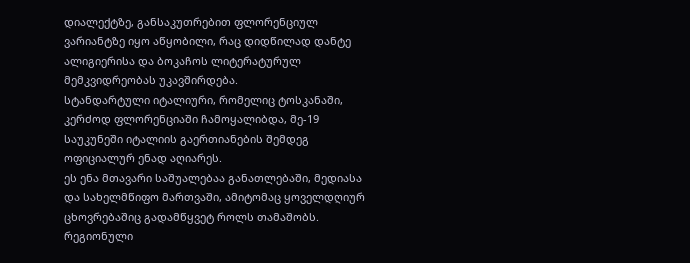დიალექტზე, განსაკუთრებით ფლორენციულ ვარიანტზე იყო აწყობილი, რაც დიდწილად დანტე ალიგიერისა და ბოკაჩოს ლიტერატურულ მემკვიდრეობას უკავშირდება.
სტანდარტული იტალიური, რომელიც ტოსკანაში, კერძოდ ფლორენციაში ჩამოყალიბდა, მე-19 საუკუნეში იტალიის გაერთიანების შემდეგ ოფიციალურ ენად აღიარეს.
ეს ენა მთავარი საშუალებაა განათლებაში, მედიასა და სახელმწიფო მართვაში, ამიტომაც ყოველდღიურ ცხოვრებაშიც გადამწყვეტ როლს თამაშობს.
რეგიონული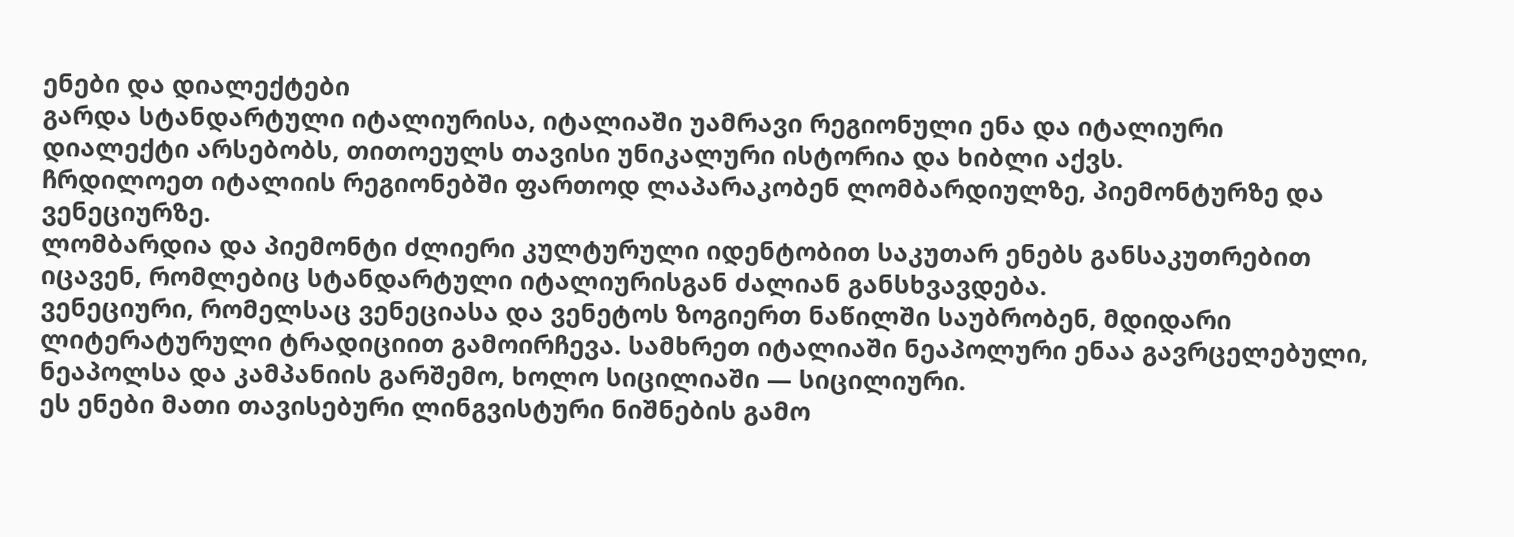ენები და დიალექტები
გარდა სტანდარტული იტალიურისა, იტალიაში უამრავი რეგიონული ენა და იტალიური დიალექტი არსებობს, თითოეულს თავისი უნიკალური ისტორია და ხიბლი აქვს.
ჩრდილოეთ იტალიის რეგიონებში ფართოდ ლაპარაკობენ ლომბარდიულზე, პიემონტურზე და ვენეციურზე.
ლომბარდია და პიემონტი ძლიერი კულტურული იდენტობით საკუთარ ენებს განსაკუთრებით იცავენ, რომლებიც სტანდარტული იტალიურისგან ძალიან განსხვავდება.
ვენეციური, რომელსაც ვენეციასა და ვენეტოს ზოგიერთ ნაწილში საუბრობენ, მდიდარი ლიტერატურული ტრადიციით გამოირჩევა. სამხრეთ იტალიაში ნეაპოლური ენაა გავრცელებული, ნეაპოლსა და კამპანიის გარშემო, ხოლო სიცილიაში — სიცილიური.
ეს ენები მათი თავისებური ლინგვისტური ნიშნების გამო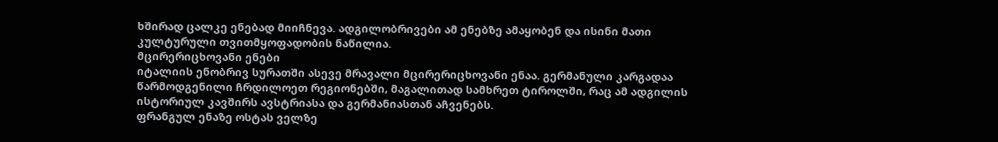ხშირად ცალკე ენებად მიიჩნევა. ადგილობრივები ამ ენებზე ამაყობენ და ისინი მათი კულტურული თვითმყოფადობის ნაწილია.
მცირერიცხოვანი ენები
იტალიის ენობრივ სურათში ასევე მრავალი მცირერიცხოვანი ენაა. გერმანული კარგადაა წარმოდგენილი ჩრდილოეთ რეგიონებში, მაგალითად სამხრეთ ტიროლში, რაც ამ ადგილის ისტორიულ კავშირს ავსტრიასა და გერმანიასთან აჩვენებს.
ფრანგულ ენაზე ოსტას ველზე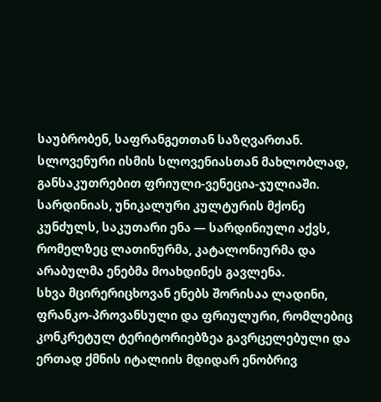საუბრობენ, საფრანგეთთან საზღვართან. სლოვენური ისმის სლოვენიასთან მახლობლად, განსაკუთრებით ფრიული-ვენეცია-ჯულიაში.
სარდინიას, უნიკალური კულტურის მქონე კუნძულს, საკუთარი ენა — სარდინიული აქვს, რომელზეც ლათინურმა, კატალონიურმა და არაბულმა ენებმა მოახდინეს გავლენა.
სხვა მცირერიცხოვან ენებს შორისაა ლადინი, ფრანკო-პროვანსული და ფრიულური, რომლებიც კონკრეტულ ტერიტორიებზეა გავრცელებული და ერთად ქმნის იტალიის მდიდარ ენობრივ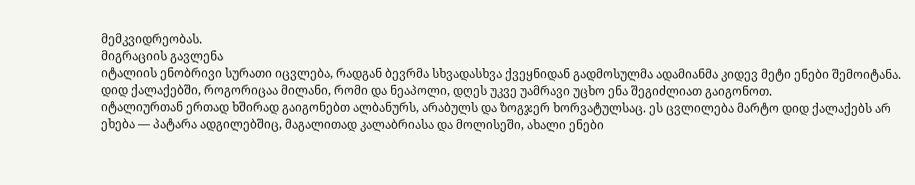მემკვიდრეობას.
მიგრაციის გავლენა
იტალიის ენობრივი სურათი იცვლება, რადგან ბევრმა სხვადასხვა ქვეყნიდან გადმოსულმა ადამიანმა კიდევ მეტი ენები შემოიტანა. დიდ ქალაქებში, როგორიცაა მილანი, რომი და ნეაპოლი, დღეს უკვე უამრავი უცხო ენა შეგიძლიათ გაიგონოთ.
იტალიურთან ერთად ხშირად გაიგონებთ ალბანურს, არაბულს და ზოგჯერ ხორვატულსაც. ეს ცვლილება მარტო დიდ ქალაქებს არ ეხება — პატარა ადგილებშიც, მაგალითად კალაბრიასა და მოლისეში, ახალი ენები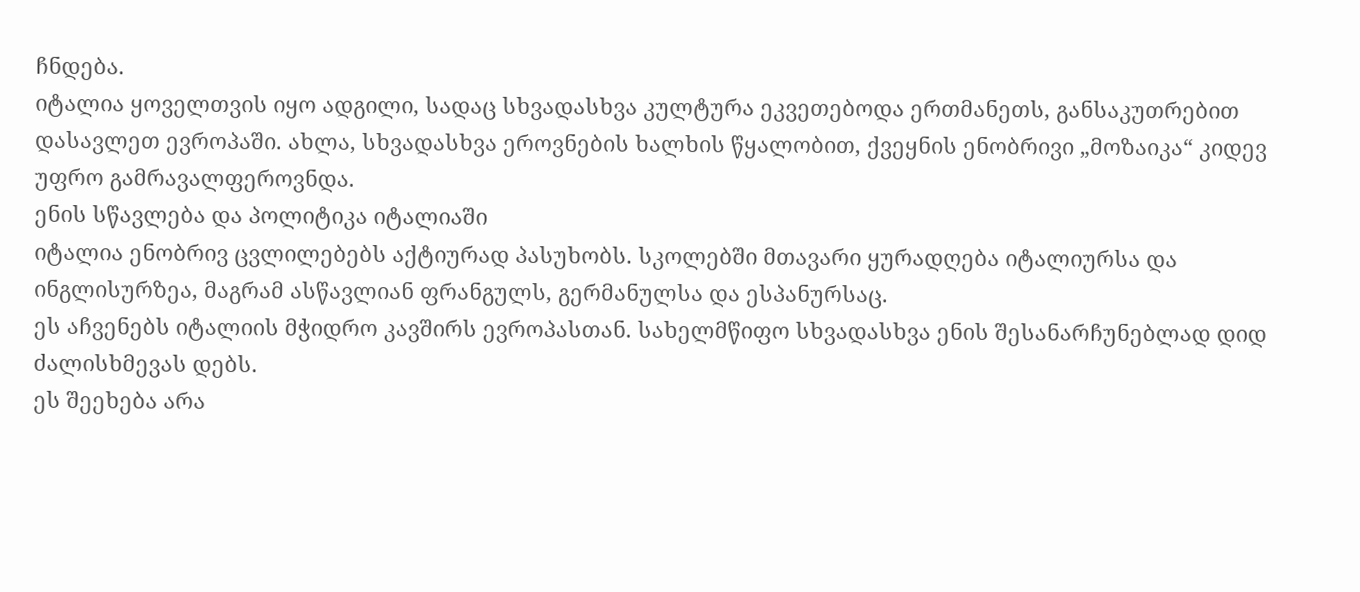ჩნდება.
იტალია ყოველთვის იყო ადგილი, სადაც სხვადასხვა კულტურა ეკვეთებოდა ერთმანეთს, განსაკუთრებით დასავლეთ ევროპაში. ახლა, სხვადასხვა ეროვნების ხალხის წყალობით, ქვეყნის ენობრივი „მოზაიკა“ კიდევ უფრო გამრავალფეროვნდა.
ენის სწავლება და პოლიტიკა იტალიაში
იტალია ენობრივ ცვლილებებს აქტიურად პასუხობს. სკოლებში მთავარი ყურადღება იტალიურსა და ინგლისურზეა, მაგრამ ასწავლიან ფრანგულს, გერმანულსა და ესპანურსაც.
ეს აჩვენებს იტალიის მჭიდრო კავშირს ევროპასთან. სახელმწიფო სხვადასხვა ენის შესანარჩუნებლად დიდ ძალისხმევას დებს.
ეს შეეხება არა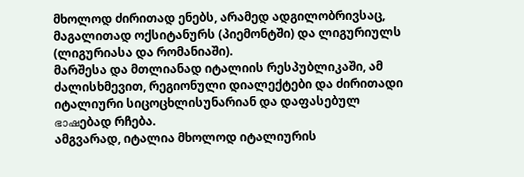მხოლოდ ძირითად ენებს, არამედ ადგილობრივსაც, მაგალითად ოქსიტანურს (პიემონტში) და ლიგურიულს (ლიგურიასა და რომანიაში).
მარშესა და მთლიანად იტალიის რესპუბლიკაში, ამ ძალისხმევით, რეგიონული დიალექტები და ძირითადი იტალიური სიცოცხლისუნარიან და დაფასებულ ഭാഷებად რჩება.
ამგვარად, იტალია მხოლოდ იტალიურის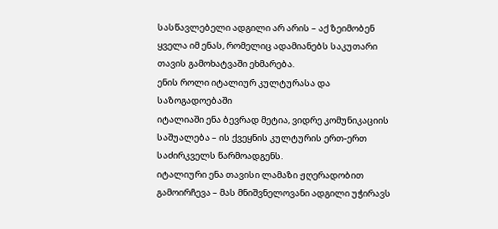სასწავლებელი ადგილი არ არის – აქ ზეიმობენ ყველა იმ ენას, რომელიც ადამიანებს საკუთარი თავის გამოხატვაში ეხმარება.
ენის როლი იტალიურ კულტურასა და საზოგადოებაში
იტალიაში ენა ბევრად მეტია, ვიდრე კომუნიკაციის საშუალება – ის ქვეყნის კულტურის ერთ-ერთ საძირკველს წარმოადგენს.
იტალიური ენა თავისი ლამაზი ჟღერადობით გამოირჩევა – მას მნიშვნელოვანი ადგილი უჭირავს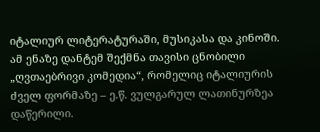იტალიურ ლიტერატურაში, მუსიკასა და კინოში.
ამ ენაზე დანტემ შექმნა თავისი ცნობილი „ღვთაებრივი კომედია“, რომელიც იტალიურის ძველ ფორმაზე – ე.წ. ვულგარულ ლათინურზეა დაწერილი.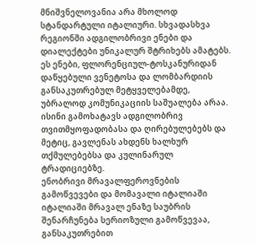მნიშვნელოვანია არა მხოლოდ სტანდარტული იტალიური. სხვადასხვა რეგიონში ადგილობრივი ენები და დიალექტები უნიკალურ შტრიხებს ამატებს.
ეს ენები, ფლორენციულ-ტოსკანურიდან დაწყებული ვენეტოსა და ლომბარდიის განსაკუთრებულ მეტყველებამდე, უბრალოდ კომუნიკაციის საშუალება არაა.
ისინი გამოხატავს ადგილობრივ თვითმყოფადობასა და ღირებულებებს და მეტიც, გავლენას ახდენს ხალხურ თქმულებებსა და კულინარულ ტრადიციებზე.
ენობრივი მრავალფეროვნების გამოწვევები და მომავალი იტალიაში
იტალიაში მრავალ ენაზე საუბრის შენარჩუნება სერიოზული გამოწვევაა, განსაკუთრებით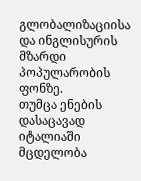გლობალიზაციისა და ინგლისურის მზარდი პოპულარობის ფონზე.
თუმცა ენების დასაცავად იტალიაში მცდელობა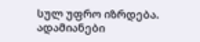სულ უფრო იზრდება. ადამიანები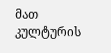მათ კულტურის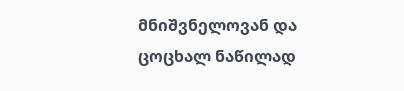მნიშვნელოვან და ცოცხალ ნაწილად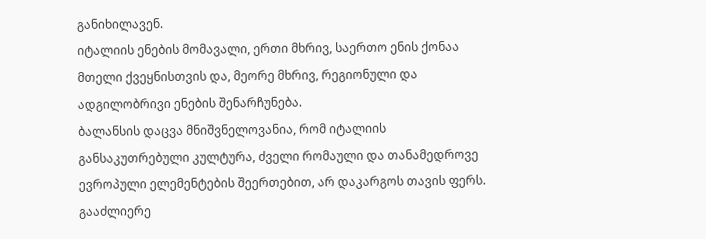განიხილავენ.
იტალიის ენების მომავალი, ერთი მხრივ, საერთო ენის ქონაა მთელი ქვეყნისთვის და, მეორე მხრივ, რეგიონული და ადგილობრივი ენების შენარჩუნება.
ბალანსის დაცვა მნიშვნელოვანია, რომ იტალიის განსაკუთრებული კულტურა, ძველი რომაული და თანამედროვე ევროპული ელემენტების შეერთებით, არ დაკარგოს თავის ფერს.
გააძლიერე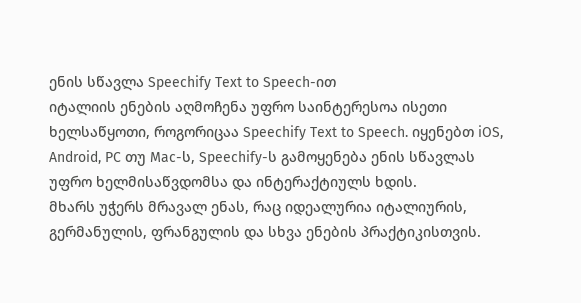ენის სწავლა Speechify Text to Speech-ით
იტალიის ენების აღმოჩენა უფრო საინტერესოა ისეთი ხელსაწყოთი, როგორიცაა Speechify Text to Speech. იყენებთ iOS, Android, PC თუ Mac-ს, Speechify-ს გამოყენება ენის სწავლას უფრო ხელმისაწვდომსა და ინტერაქტიულს ხდის.
მხარს უჭერს მრავალ ენას, რაც იდეალურია იტალიურის, გერმანულის, ფრანგულის და სხვა ენების პრაქტიკისთვის.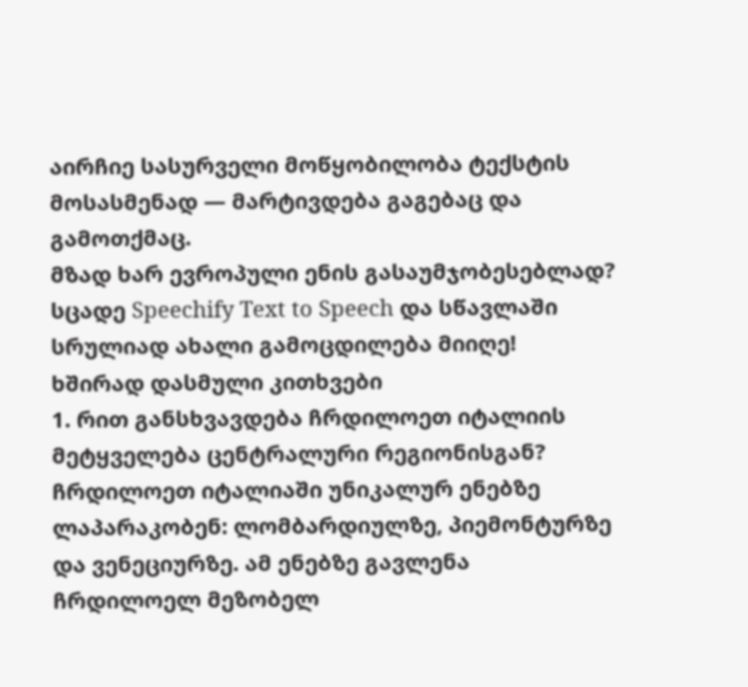აირჩიე სასურველი მოწყობილობა ტექსტის მოსასმენად — მარტივდება გაგებაც და გამოთქმაც.
მზად ხარ ევროპული ენის გასაუმჯობესებლად? სცადე Speechify Text to Speech და სწავლაში სრულიად ახალი გამოცდილება მიიღე!
ხშირად დასმული კითხვები
1. რით განსხვავდება ჩრდილოეთ იტალიის მეტყველება ცენტრალური რეგიონისგან?
ჩრდილოეთ იტალიაში უნიკალურ ენებზე ლაპარაკობენ: ლომბარდიულზე, პიემონტურზე და ვენეციურზე. ამ ენებზე გავლენა ჩრდილოელ მეზობელ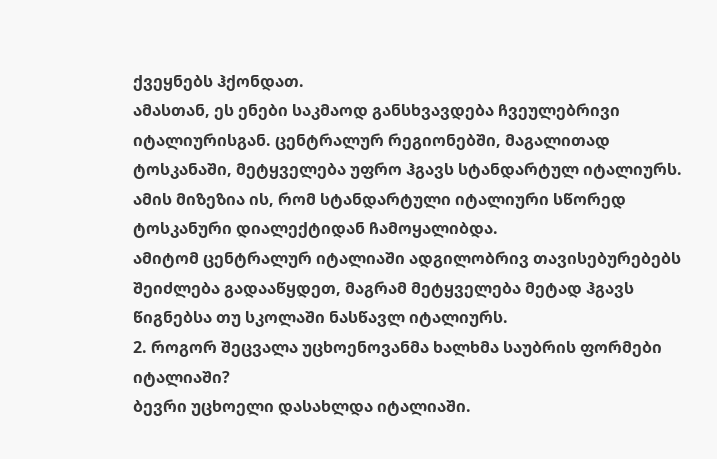ქვეყნებს ჰქონდათ.
ამასთან, ეს ენები საკმაოდ განსხვავდება ჩვეულებრივი იტალიურისგან. ცენტრალურ რეგიონებში, მაგალითად ტოსკანაში, მეტყველება უფრო ჰგავს სტანდარტულ იტალიურს.
ამის მიზეზია ის, რომ სტანდარტული იტალიური სწორედ ტოსკანური დიალექტიდან ჩამოყალიბდა.
ამიტომ ცენტრალურ იტალიაში ადგილობრივ თავისებურებებს შეიძლება გადააწყდეთ, მაგრამ მეტყველება მეტად ჰგავს წიგნებსა თუ სკოლაში ნასწავლ იტალიურს.
2. როგორ შეცვალა უცხოენოვანმა ხალხმა საუბრის ფორმები იტალიაში?
ბევრი უცხოელი დასახლდა იტალიაში.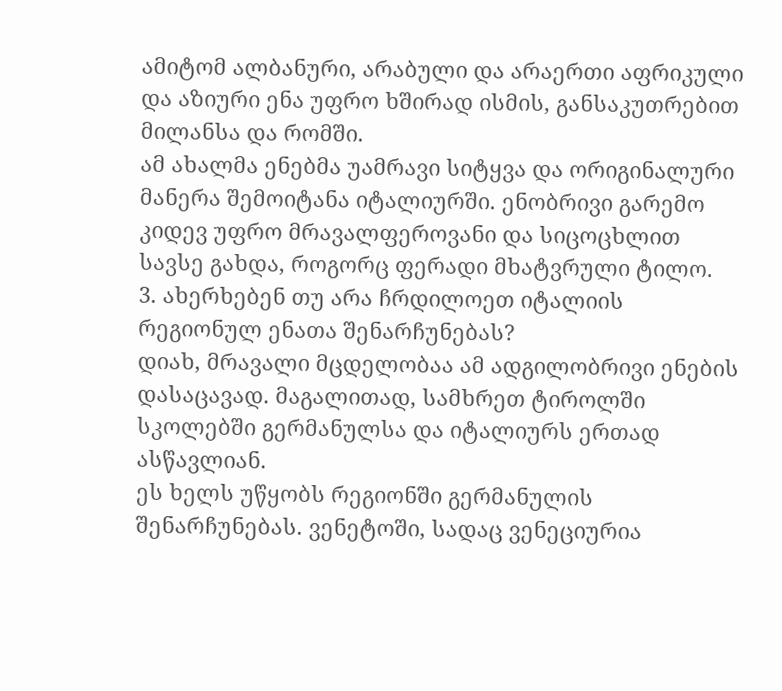ამიტომ ალბანური, არაბული და არაერთი აფრიკული და აზიური ენა უფრო ხშირად ისმის, განსაკუთრებით მილანსა და რომში.
ამ ახალმა ენებმა უამრავი სიტყვა და ორიგინალური მანერა შემოიტანა იტალიურში. ენობრივი გარემო კიდევ უფრო მრავალფეროვანი და სიცოცხლით სავსე გახდა, როგორც ფერადი მხატვრული ტილო.
3. ახერხებენ თუ არა ჩრდილოეთ იტალიის რეგიონულ ენათა შენარჩუნებას?
დიახ, მრავალი მცდელობაა ამ ადგილობრივი ენების დასაცავად. მაგალითად, სამხრეთ ტიროლში სკოლებში გერმანულსა და იტალიურს ერთად ასწავლიან.
ეს ხელს უწყობს რეგიონში გერმანულის შენარჩუნებას. ვენეტოში, სადაც ვენეციურია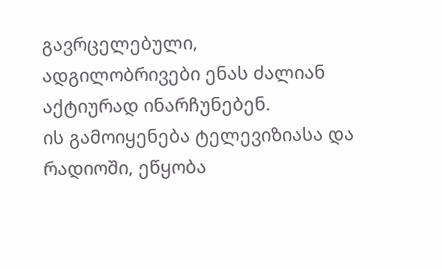გავრცელებული, ადგილობრივები ენას ძალიან აქტიურად ინარჩუნებენ.
ის გამოიყენება ტელევიზიასა და რადიოში, ეწყობა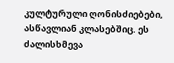კულტურული ღონისძიებები, ასწავლიან კლასებშიც. ეს ძალისხმევა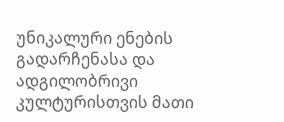უნიკალური ენების გადარჩენასა და ადგილობრივი კულტურისთვის მათი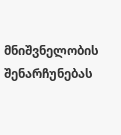მნიშვნელობის შენარჩუნებას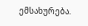ემსახურება.